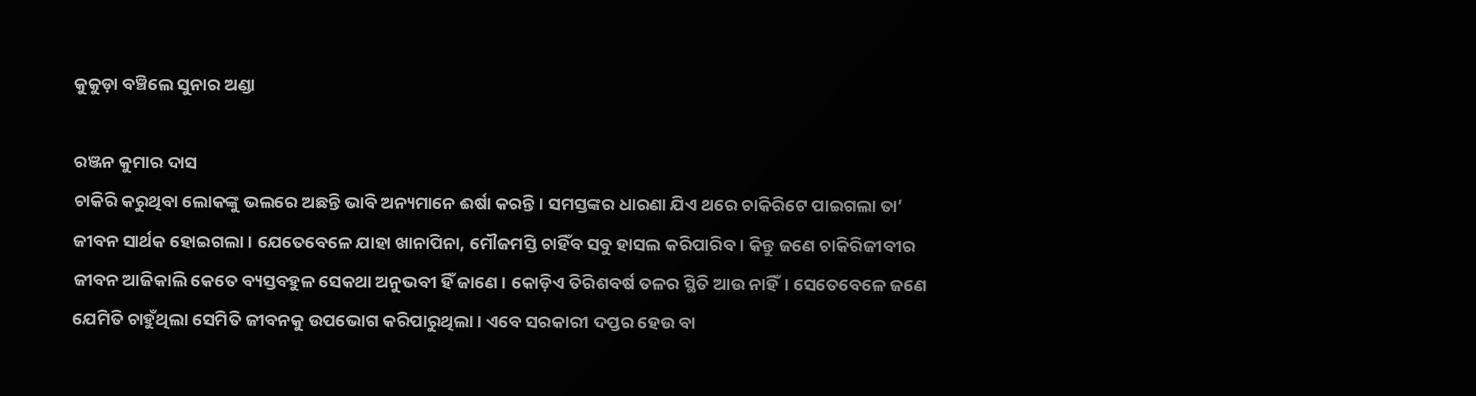କୁକୁଡ଼ା ବଞ୍ଚିଲେ ସୁନାର ଅଣ୍ଡା

ରଞ୍ଜନ କୁମାର ଦାସ
ଚାକିରି କରୁଥିବା ଲୋକଙ୍କୁ ଭଲରେ ଅଛନ୍ତି ଭାବି ଅନ୍ୟମାନେ ଈର୍ଷା କରନ୍ତି। ସମସ୍ତଙ୍କର ଧାରଣା ଯିଏ ଥରେ ଚାକିରିଟେ ପାଇଗଲା ତା’ ଜୀବନ ସାର୍ଥକ ହୋଇଗଲା। ଯେତେବେଳେ ଯାହା ଖାନାପିନା, ମୌଜମସ୍ତି ଚାହିଁବ ସବୁ ହାସଲ କରିପାରିବ। କିନ୍ତୁ ଜଣେ ଚାକିରିଜୀବୀର ଜୀବନ ଆଜିକାଲି କେତେ ବ୍ୟସ୍ତବହୁଳ ସେକଥା ଅନୁଭବୀ ହିଁ ଜାଣେ। କୋଡ଼ିଏ ତିରିଶବର୍ଷ ତଳର ସ୍ଥିତି ଆଉ ନାହିଁ। ସେତେବେଳେ ଜଣେ ଯେମିତି ଚାହୁଁଥିଲା ସେମିତି ଜୀବନକୁ ଉପଭୋଗ କରିପାରୁଥିଲା। ଏବେ ସରକାରୀ ଦପ୍ତର ହେଉ ବା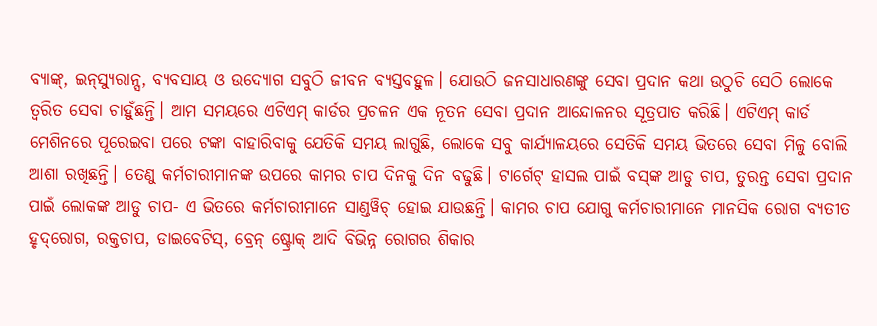ବ୍ୟାଙ୍କ୍‌, ଇନ୍‌ସ୍ୟୁରାନ୍ସ, ବ୍ୟବସାୟ ଓ ଉଦ୍ୟୋଗ ସବୁଠି ଜୀବନ ବ୍ୟସ୍ତବହୁଳ। ଯୋଉଠି ଜନସାଧାରଣଙ୍କୁ ସେବା ପ୍ରଦାନ କଥା ଉଠୁଚି ସେଠି ଲୋକେ ତ୍ୱରିତ ସେବା ଚାହୁଁଛନ୍ତି। ଆମ ସମୟରେ ଏଟିଏମ୍‌ କାର୍ଡର ପ୍ରଚଳନ ଏକ ନୂତନ ସେବା ପ୍ରଦାନ ଆନ୍ଦୋଳନର ସୂତ୍ରପାତ କରିଛି। ଏଟିଏମ୍‌ କାର୍ଡ ମେଶିନରେ ପୂରେଇବା ପରେ ଟଙ୍କା ବାହାରିବାକୁ ଯେତିକି ସମୟ ଲାଗୁଛି, ଲୋକେ ସବୁ କାର୍ଯ୍ୟାଳୟରେ ସେତିକି ସମୟ ଭିତରେ ସେବା ମିଳୁ ବୋଲି ଆଶା ରଖିଛନ୍ତି। ତେଣୁ କର୍ମଚାରୀମାନଙ୍କ ଉପରେ କାମର ଚାପ ଦିନକୁ ଦିନ ବଢୁଛି। ଟାର୍ଗେଟ୍‌ ହାସଲ ପାଇଁ ବସ୍‌ଙ୍କ ଆଡୁ ଚାପ, ତୁରନ୍ତ ସେବା ପ୍ରଦାନ ପାଇଁ ଲୋକଙ୍କ ଆଡୁ ଚାପ- ଏ ଭିତରେ କର୍ମଚାରୀମାନେ ସାଣ୍ଡୱିଚ୍‌ ହୋଇ ଯାଉଛନ୍ତି। କାମର ଚାପ ଯୋଗୁ କର୍ମଚାରୀମାନେ ମାନସିକ ରୋଗ ବ୍ୟତୀତ ହୃଦ୍‌ରୋଗ, ରକ୍ତଚାପ, ଡାଇବେଟିସ୍‌, ବ୍ରେନ୍‌ ଷ୍ଟ୍ରୋକ୍‌ ଆଦି ବିଭିନ୍ନ ରୋଗର ଶିକାର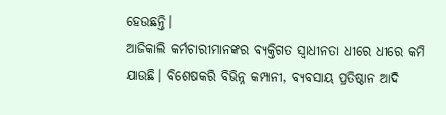ହେଉଛନ୍ତି।
ଆଜିକାଲି କର୍ମଚାରୀମାନଙ୍କର ବ୍ୟକ୍ତିଗତ ସ୍ବାଧୀନତା ଧୀରେ ଧୀରେ କମି ଯାଉଛି। ବିଶେଷକରି ବିଭିନ୍ନ କମ୍ପାନୀ, ବ୍ୟବସାୟ ପ୍ରତିଷ୍ଠାନ ଆଦି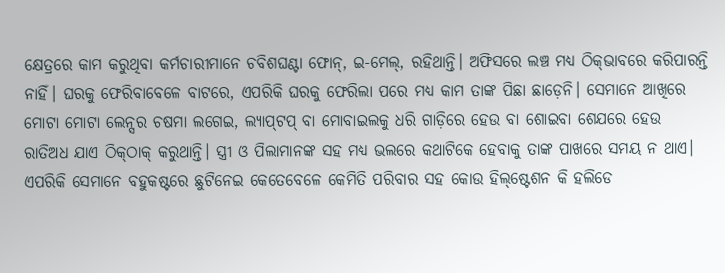କ୍ଷେତ୍ରରେ କାମ କରୁଥିବା କର୍ମଚାରୀମାନେ ଚବିଶଘଣ୍ଟା ଫୋନ୍‌, ଇ-ମେଲ୍‌, ରହିଥାନ୍ତି। ଅଫିସରେ ଲଞ୍ଚ ମଧ୍ୟ ଠିକ୍‌ଭାବରେ କରିପାରନ୍ତି ନାହିଁ। ଘରକୁ ଫେରିବାବେଳେ ବାଟରେ, ଏପରିକି ଘରକୁ ଫେରିଲା ପରେ ମଧ୍ୟ କାମ ତାଙ୍କ ପିଛା ଛାଡ଼େନି। ସେମାନେ ଆଖିରେ ମୋଟା ମୋଟା ଲେନ୍ସର ଚଷମା ଲଗେଇ, ଲ୍ୟାପ୍‌ଟପ୍‌ ବା ମୋବାଇଲକୁ ଧରି ଗାଡ଼ିରେ ହେଉ ବା ଶୋଇବା ଶେଯରେ ହେଉ ରାତିଅଧ ଯାଏ ଠିକ୍‌ଠାକ୍‌ କରୁଥାନ୍ତି। ସ୍ତ୍ରୀ ଓ ପିଲାମାନଙ୍କ ସହ ମଧ୍ୟ ଭଲରେ କଥାଟିକେ ହେବାକୁ ତାଙ୍କ ପାଖରେ ସମୟ ନ ଥାଏ। ଏପରିକି ସେମାନେ ବହୁକଷ୍ଟରେ ଛୁଟିନେଇ କେତେବେଳେ କେମିତି ପରିବାର ସହ କୋଉ ହିଲ୍‌ଷ୍ଟେଶନ କି ହଲିଡେ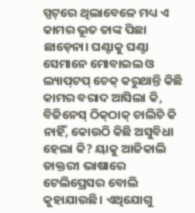ସ୍ପଟ୍‌ରେ ଥିଲାବେଳେ ମଧ୍ୟ ଏ କାମର ଭୂତ ତାଙ୍କ ପିଛା ଛାଡ଼େନା। ଘଣ୍ଟାକୁ ଘଣ୍ଟା ସେମାନେ ମୋବାଇଲ ଓ ଲ୍ୟାପ୍‌ଟପ୍‌ ଚେକ୍‌ କରୁଥାନ୍ତି କିଛି କାମର ବରାଦ ଆସିଲା କି, ବିଜିନେସ୍‌ ଠିକ୍‌ଠାକ୍‌ ଚାଲିଚି କି ନାହିଁ, କୋଉଠି କିଛି ଅସୁବିଧା ହେଲା କି? ୟାକୁ ଆଜିକାଲି ଡାକ୍ତରୀ ଭାଷାରେ ଟେଲିପ୍ରେସର ବୋଲି କୁହାଯାଉଛି। ଏଥିଯୋଗୁ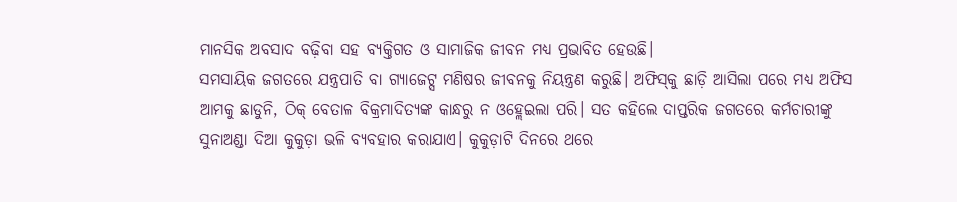ମାନସିକ ଅବସାଦ ବଢ଼ିବା ସହ ବ୍ୟକ୍ତିଗତ ଓ ସାମାଜିକ ଜୀବନ ମଧ୍ୟ ପ୍ରଭାବିତ ହେଉଛି।
ସମସାୟିକ ଜଗତରେ ଯନ୍ତ୍ରପାତି ବା ଗ୍ୟାଜେଟ୍ସ ମଣିଷର ଜୀବନକୁ ନିୟନ୍ତ୍ରଣ କରୁଛି। ଅଫିସ୍‌କୁ ଛାଡ଼ି ଆସିଲା ପରେ ମଧ୍ୟ ଅଫିସ ଆମକୁ ଛାଡୁନି, ଠିକ୍‌ ବେତାଳ ବିକ୍ରମାଦିତ୍ୟଙ୍କ କାନ୍ଧରୁ ନ ଓହ୍ଲେଇଲା ପରି। ସତ କହିଲେ ଦାପ୍ତରିକ ଜଗତରେ କର୍ମଚାରୀଙ୍କୁ ସୁନାଅଣ୍ଡା ଦିଆ କୁକୁଡ଼ା ଭଳି ବ୍ୟବହାର କରାଯାଏ। କୁକୁଡ଼ାଟି ଦିନରେ ଥରେ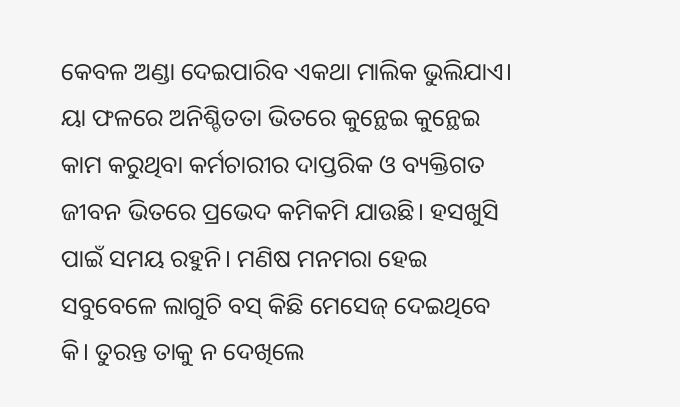କେବଳ ଅଣ୍ଡା ଦେଇପାରିବ ଏକଥା ମାଲିକ ଭୁଲିଯାଏ। ୟା ଫଳରେ ଅନିଶ୍ଚିତତା ଭିତରେ କୁନ୍ଥେଇ କୁନ୍ଥେଇ କାମ କରୁଥିବା କର୍ମଚାରୀର ଦାପ୍ତରିକ ଓ ବ୍ୟକ୍ତିଗତ ଜୀବନ ଭିତରେ ପ୍ରଭେଦ କମିକମି ଯାଉଛି। ହସଖୁସି ପାଇଁ ସମୟ ରହୁନି। ମଣିଷ ମନମରା ହେଇ ସବୁବେଳେ ଲାଗୁଚି ବସ୍‌ କିଛି ମେସେଜ୍‌ ଦେଇଥିବେ କି। ତୁରନ୍ତ ତାକୁ ନ ଦେଖିଲେ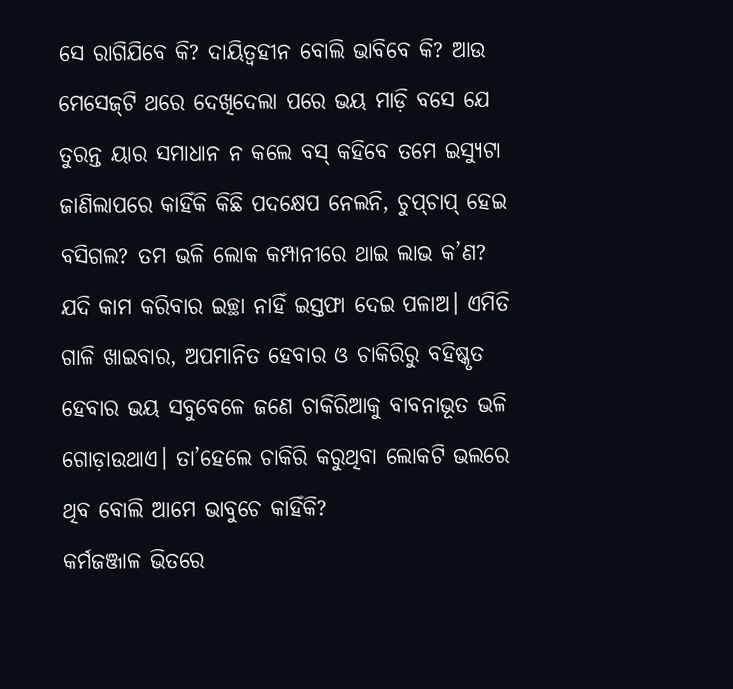ସେ ରାଗିଯିବେ କି? ଦାୟିତ୍ୱହୀନ ବୋଲି ଭାବିବେ କି? ଆଉ ମେସେଜ୍‌ଟି ଥରେ ଦେଖିଦେଲା ପରେ ଭୟ ମାଡ଼ି ବସେ ଯେ ତୁରନ୍ତ ୟାର ସମାଧାନ ନ କଲେ ବସ୍‌ କହିବେ ତମେ ଇସ୍ୟୁଟା ଜାଣିଲାପରେ କାହିଁକି କିଛି ପଦକ୍ଷେପ ନେଲନି, ଚୁପ୍‌ଚାପ୍‌ ହେଇ ବସିଗଲ? ତମ ଭଳି ଲୋକ କମ୍ପାନୀରେ ଥାଇ ଲାଭ କ’ଣ? ଯଦି କାମ କରିବାର ଇଚ୍ଛା ନାହିଁ ଇସ୍ତଫା ଦେଇ ପଳାଅ। ଏମିତି ଗାଳି ଖାଇବାର, ଅପମାନିତ ହେବାର ଓ ଚାକିରିରୁ ବହିଷ୍କୃତ ହେବାର ଭୟ ସବୁବେଳେ ଜଣେ ଚାକିରିଆକୁ ବାବନାଭୂତ ଭଳି ଗୋଡ଼ାଉଥାଏ। ତା’ହେଲେ ଚାକିରି କରୁଥିବା ଲୋକଟି ଭଲରେ ଥିବ ବୋଲି ଆମେ ଭାବୁଚେ କାହିଁକି?
କର୍ମଜଞ୍ଜାଳ ଭିତରେ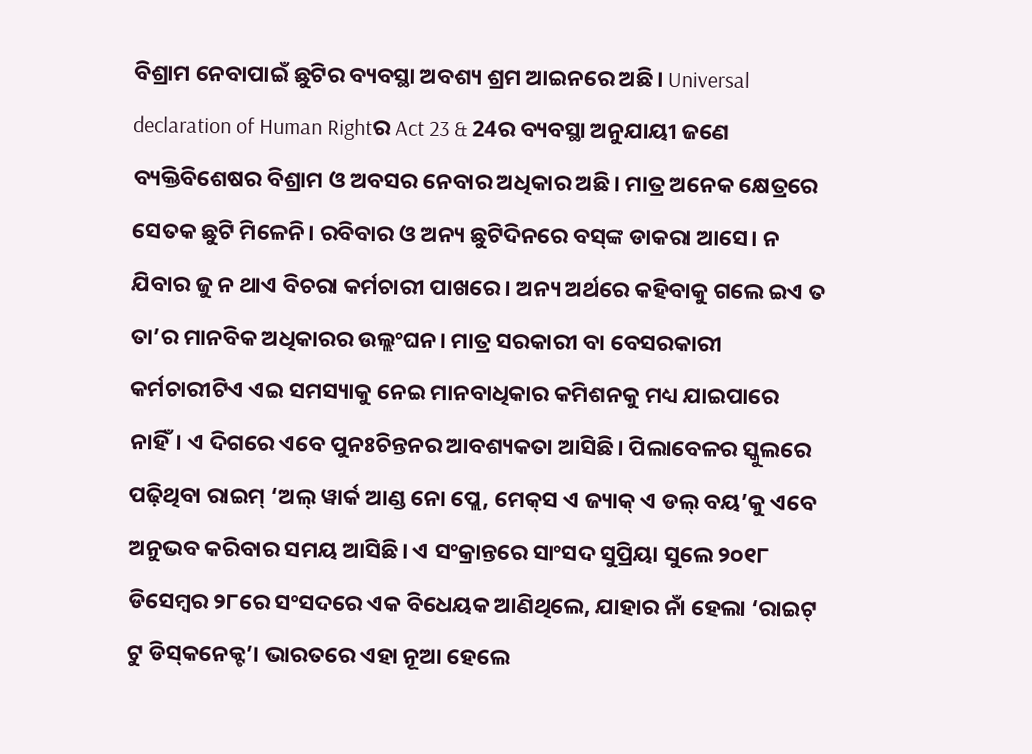ବିଶ୍ରାମ ନେବାପାଇଁ ଛୁଟିର ବ୍ୟବସ୍ଥା ଅବଶ୍ୟ ଶ୍ରମ ଆଇନରେ ଅଛି। Universal declaration of Human Rightର Act 23 & 24ର ବ୍ୟବସ୍ଥା ଅନୁଯାୟୀ ଜଣେ ବ୍ୟକ୍ତିବିଶେଷର ବିଶ୍ରାମ ଓ ଅବସର ନେବାର ଅଧିକାର ଅଛି। ମାତ୍ର ଅନେକ କ୍ଷେତ୍ରରେ ସେତକ ଛୁଟି ମିଳେନି। ରବିବାର ଓ ଅନ୍ୟ ଛୁଟିଦିନରେ ବସ୍‌ଙ୍କ ଡାକରା ଆସେ। ନ ଯିବାର ଜୁ ନ ଥାଏ ବିଚରା କର୍ମଚାରୀ ପାଖରେ। ଅନ୍ୟ ଅର୍ଥରେ କହିବାକୁ ଗଲେ ଇଏ ତ ତା’ର ମାନବିକ ଅଧିକାରର ଉଲ୍ଲଂଘନ। ମାତ୍ର ସରକାରୀ ବା ବେସରକାରୀ କର୍ମଚାରୀଟିଏ ଏଇ ସମସ୍ୟାକୁ ନେଇ ମାନବାଧିକାର କମିଶନକୁ ମଧ୍ୟ ଯାଇପାରେ ନାହିଁ। ଏ ଦିଗରେ ଏବେ ପୁନଃଚିନ୍ତନର ଆବଶ୍ୟକତା ଆସିଛି। ପିଲାବେଳର ସ୍କୁଲରେ ପଢ଼ିଥିବା ରାଇମ୍‌ ‘ଅଲ୍‌ ୱାର୍କ ଆଣ୍ଡ ନୋ ପ୍ଲେ, ମେକ୍‌ସ ଏ ଜ୍ୟାକ୍‌ ଏ ଡଲ୍‌ ବୟ’କୁ ଏବେ ଅନୁଭବ କରିବାର ସମୟ ଆସିଛି। ଏ ସଂକ୍ରାନ୍ତରେ ସାଂସଦ ସୁପ୍ରିୟା ସୁଲେ ୨୦୧୮ ଡିସେମ୍ବର ୨୮ରେ ସଂସଦରେ ଏକ ବିଧେୟକ ଆଣିଥିଲେ, ଯାହାର ନାଁ ହେଲା ‘ରାଇଟ୍‌ ଟୁ ଡିସ୍‌କନେକ୍ଟ’। ଭାରତରେ ଏହା ନୂଆ ହେଲେ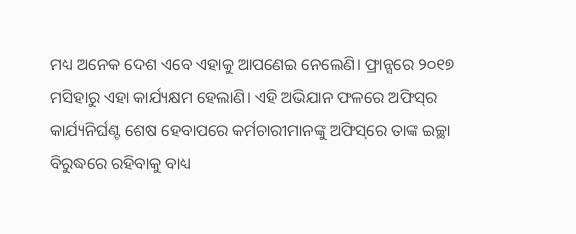ମଧ୍ୟ ଅନେକ ଦେଶ ଏବେ ଏହାକୁ ଆପଣେଇ ନେଲେଣି। ଫ୍ରାନ୍ସରେ ୨୦୧୭ ମସିହାରୁ ଏହା କାର୍ଯ୍ୟକ୍ଷମ ହେଲାଣି। ଏହି ଅଭିଯାନ ଫଳରେ ଅଫିସ୍‌ର କାର୍ଯ୍ୟନିର୍ଘଣ୍ଟ ଶେଷ ହେବାପରେ କର୍ମଚାରୀମାନଙ୍କୁ ଅଫିସ୍‌ରେ ତାଙ୍କ ଇଚ୍ଛା ବିରୁଦ୍ଧରେ ରହିବାକୁ ବାଧ୍ୟ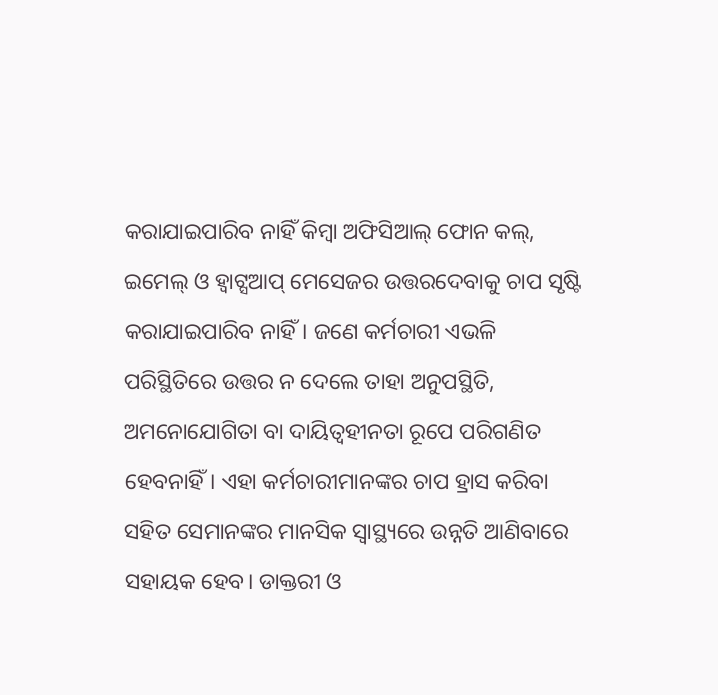କରାଯାଇପାରିବ ନାହିଁ କିମ୍ବା ଅଫିସିଆଲ୍‌ ଫୋନ କଲ୍‌, ଇମେଲ୍‌ ଓ ହ୍ବାଟ୍ସଆପ୍‌ ମେସେଜର ଉତ୍ତରଦେବାକୁ ଚାପ ସୃଷ୍ଟି କରାଯାଇପାରିବ ନାହିଁ। ଜଣେ କର୍ମଚାରୀ ଏଭଳି ପରିସ୍ଥିତିରେ ଉତ୍ତର ନ ଦେଲେ ତାହା ଅନୁପସ୍ଥିତି, ଅମନୋଯୋଗିତା ବା ଦାୟିତ୍ୱହୀନତା ରୂପେ ପରିଗଣିତ ହେବନାହିଁ। ଏହା କର୍ମଚାରୀମାନଙ୍କର ଚାପ ହ୍ରାସ କରିବା ସହିତ ସେମାନଙ୍କର ମାନସିକ ସ୍ବାସ୍ଥ୍ୟରେ ଉନ୍ନତି ଆଣିବାରେ ସହାୟକ ହେବ। ଡାକ୍ତରୀ ଓ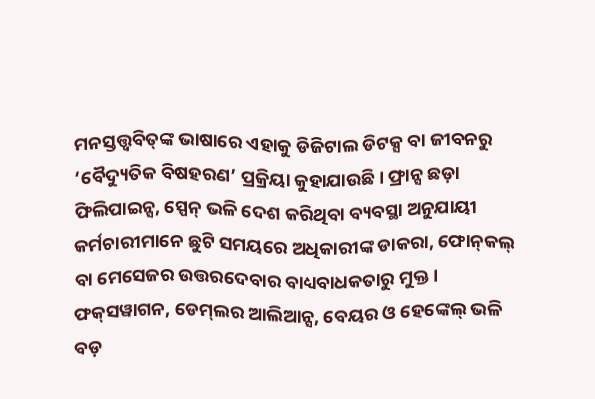ମନସ୍ତତ୍ତ୍ୱବିତ୍‌ଙ୍କ ଭାଷାରେ ଏହାକୁ ଡିଜିଟାଲ ଡିଟକ୍ସ ବା ଜୀବନରୁ ‘ବୈଦ୍ୟୁତିକ ବିଷହରଣ’ ପ୍ରକ୍ରିୟା କୁହାଯାଉଛି। ଫ୍ରାନ୍ସ ଛଡ଼ା ଫିଲିପାଇନ୍ସ, ସ୍ପେନ୍‌ ଭଳି ଦେଶ କରିଥିବା ବ୍ୟବସ୍ଥା ଅନୁଯାୟୀ କର୍ମଚାରୀମାନେ ଛୁଟି ସମୟରେ ଅଧିକାରୀଙ୍କ ଡାକରା, ଫୋନ୍‌କଲ୍‌ ବା ମେସେଜର ଉତ୍ତରଦେବାର ବାଧ୍ୟବାଧକତାରୁ ମୁକ୍ତ। ଫକ୍‌ସୱାଗନ, ଡେମ୍‌ଲର ଆଲିଆନ୍ସ, ବେୟର ଓ ହେଙ୍କେଲ୍‌ ଭଳି ବଡ଼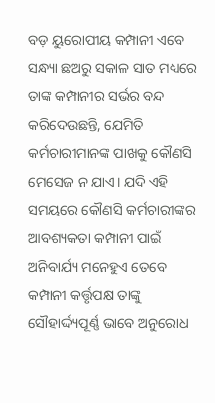ବଡ଼ ୟୁରୋପୀୟ କମ୍ପାନୀ ଏବେ ସନ୍ଧ୍ୟା ଛଅରୁ ସକାଳ ସାତ ମଧ୍ୟରେ ତାଙ୍କ କମ୍ପାନୀର ସର୍ଭର ବନ୍ଦ କରିଦେଉଛନ୍ତି, ଯେମିତି କର୍ମଚାରୀମାନଙ୍କ ପାଖକୁ କୌଣସି ମେସେଜ ନ ଯାଏ। ଯଦି ଏହି ସମୟରେ କୌଣସି କର୍ମଚାରୀଙ୍କର ଆବଶ୍ୟକତା କମ୍ପାନୀ ପାଇଁ ଅନିବାର୍ଯ୍ୟ ମନେହୁଏ ତେବେ କମ୍ପାନୀ କର୍ତ୍ତୃପକ୍ଷ ତାଙ୍କୁ ସୌହାର୍ଦ୍ଦ୍ୟପୂର୍ଣ୍ଣ ଭାବେ ଅନୁରୋଧ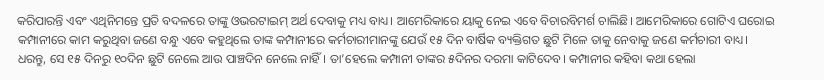କରିପାରନ୍ତି ଏବଂ ଏଥିନିମନ୍ତେ ପ୍ରତି ବଦଳରେ ତାଙ୍କୁ ଓଭରଟାଇମ୍‌ ଅର୍ଥ ଦେବାକୁ ମଧ୍ୟ ବାଧ୍ୟ। ଆମେରିକାରେ ୟାକୁ ନେଇ ଏବେ ବିଚାରବିମର୍ଶ ଚାଲିଛି। ଆମେରିକାରେ ଗୋଟିଏ ଘରୋଇ କମ୍ପାନୀରେ କାମ କରୁଥିବା ଜଣେ ବନ୍ଧୁ ଏବେ କହୁଥିଲେ ତାଙ୍କ କମ୍ପାନୀରେ କର୍ମଚାରୀମାନଙ୍କୁ ଯେଉଁ ୧୫ ଦିନ ବାର୍ଷିକ ବ୍ୟକ୍ତିଗତ ଛୁଟି ମିଳେ ତାକୁ ନେବାକୁ ଜଣେ କର୍ମଚାରୀ ବାଧ୍ୟ। ଧରନ୍ତୁ, ସେ ୧୫ ଦିନରୁ ୧୦ଦିନ ଛୁଟି ନେଲେ ଆଉ ପାଞ୍ଚଦିନ ନେଲେ ନାହିଁ। ତା’ହେଲେ କମ୍ପାନୀ ତାଙ୍କର ୫ଦିନର ଦରମା କାଟିଦେବ। କମ୍ପାନୀର କହିବା କଥା ହେଲା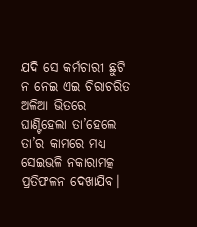ଯଦି ସେ କର୍ମଚାରୀ ଛୁଟି ନ ନେଇ ଏଇ ଚିରାଚରିତ ଅଳିଆ ଭିତରେ ଘାଣ୍ଟିହେଲା ତା’ହେଲେ ତା’ର କାମରେ ମଧ୍ୟ ସେଇଭଳି ନକାରାମତ୍କ ପ୍ରତିଫଳନ ଦେଖାଯିବ।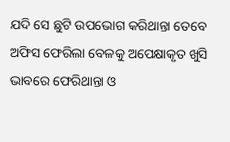ଯଦି ସେ ଛୁଟି ଉପଭୋଗ କରିଥାନ୍ତା ତେବେ ଅଫିସ ଫେରିଲା ବେଳକୁ ଅପେକ୍ଷାକୃତ ଖୁସି ଭାବରେ ଫେରିଥାନ୍ତା ଓ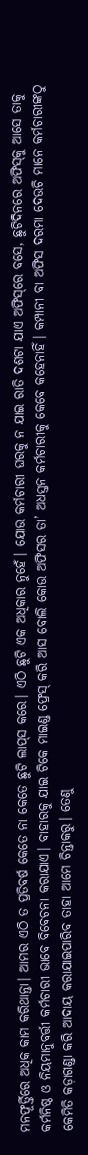ମନଫୂର୍ତ୍ତିରେ ଅଧିକ କାମ କରିଥାନ୍ତା। ଆମର ଏଠି ତ ପ୍ରତିବର୍ଷ କେତେ ନା କେତେ ଛୁଟି ଲାପ୍‌ସ କରେ। ଏଠି ଛୁଟି ଏକ ଅଧିକାର ନୁହେଁ। ଯୋଉ କର୍ମଚାରୀ ଘରକୁ ନ ଯାଇ ରାତି ଦଶଟା ଯାଏ ଅଫିସ୍‌ରେ ବସେ, ଛୁଟିଦିନରେ ଅଫିସ୍‌କୁ ଆସେ ତାକୁ କର୍ମନିଷ୍ଠ ଓ ନିୟମାନୁବର୍ତ୍ତୀ କର୍ମଚାରୀ ଭାବେ ବିବେଚନା କରାଯାଏ। ବାହାରକୁ ଯାଇ ଟିକେ ମାଇଣ୍ଡ ଫ୍ରେସ୍‌ କରି ଆସ ବୋଲି କୋଉ ଅଫିସର ତା’ ଅଧସ୍ତନ କର୍ମଚାରୀକୁ କେବେ କହେନାହିଁ। କମ୍ପାନୀ ବା ଅଫିସ ଦରମା ଦେଉଚି ମାନେ କର୍ମଚାରୀଙ୍କଠୁ କେମିତି କଡ଼ାଗଣ୍ଡା କରି ଆଦାୟ କରାଯାଇପାରିବ ତାହା ଆମେ ଚିନ୍ତାକରୁ। ତେଣୁ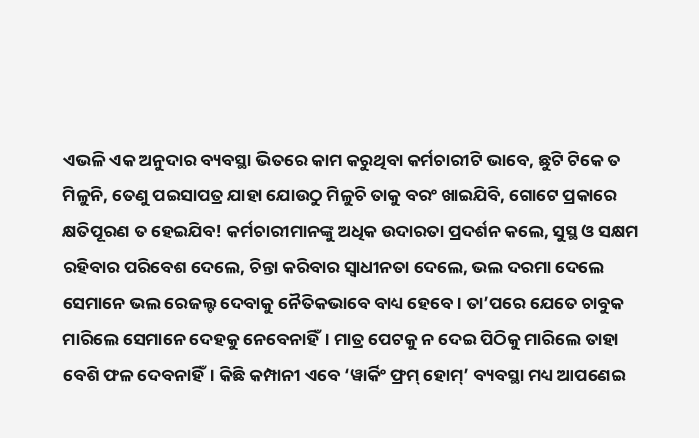ଏଭଳି ଏକ ଅନୁଦାର ବ୍ୟବସ୍ଥା ଭିତରେ କାମ କରୁଥିବା କର୍ମଚାରୀଟି ଭାବେ, ଛୁଟି ଟିକେ ତ ମିଳୁନି, ତେଣୁ ପଇସାପତ୍ର ଯାହା ଯୋଉଠୁ ମିଳୁଚି ତାକୁ ବରଂ ଖାଇଯିବି, ଗୋଟେ ପ୍ରକାରେ କ୍ଷତିପୂରଣ ତ ହେଇଯିବ! କର୍ମଚାରୀମାନଙ୍କୁ ଅଧିକ ଉଦାରତା ପ୍ରଦର୍ଶନ କଲେ, ସୁସ୍ଥ ଓ ସକ୍ଷମ ରହିବାର ପରିବେଶ ଦେଲେ, ଚିନ୍ତା କରିବାର ସ୍ବାଧୀନତା ଦେଲେ, ଭଲ ଦରମା ଦେଲେ ସେମାନେ ଭଲ ରେଜଲ୍ଟ ଦେବାକୁ ନୈତିକଭାବେ ବାଧ୍ୟ ହେବେ। ତା’ପରେ ଯେତେ ଚାବୁକ ମାରିଲେ ସେମାନେ ଦେହକୁ ନେବେନାହିଁ। ମାତ୍ର ପେଟକୁ ନ ଦେଇ ପିଠିକୁ ମାରିଲେ ତାହା ବେଶି ଫଳ ଦେବନାହିଁ। କିଛି କମ୍ପାନୀ ଏବେ ‘ୱାର୍କିଂ ଫ୍ରମ୍‌ ହୋମ୍‌’ ବ୍ୟବସ୍ଥା ମଧ୍ୟ ଆପଣେଇ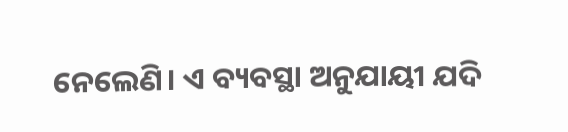ନେଲେଣି। ଏ ବ୍ୟବସ୍ଥା ଅନୁଯାୟୀ ଯଦି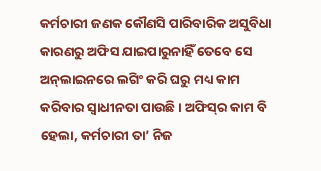କର୍ମଚାରୀ ଜଣକ କୌଣସି ପାରିବାରିକ ଅସୁବିଧା କାରଣରୁ ଅଫିସ ଯାଇପାରୁନାହିଁ ତେବେ ସେ ଅନ୍‌ଲାଇନରେ ଲଗିଂ କରି ଘରୁ ମଧ୍ୟ କାମ କରିବାର ସ୍ବାଧୀନତା ପାଉଛି। ଅଫିସ୍‌ର କାମ ବି ହେଲା, କର୍ମଚାରୀ ତା’ ନିଜ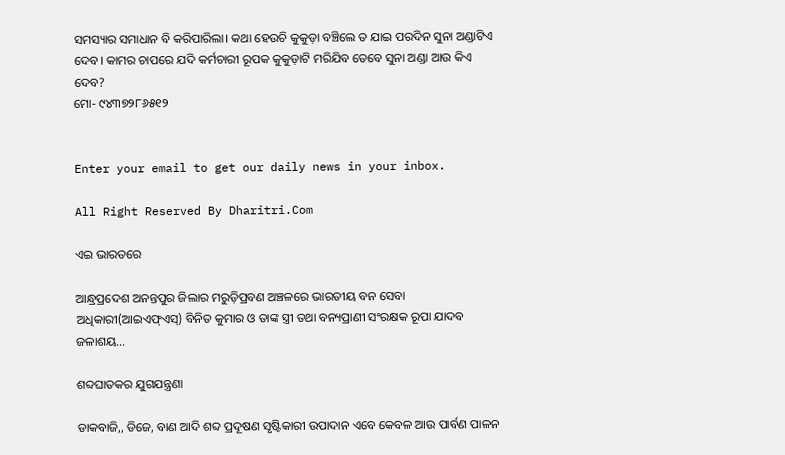ସମସ୍ୟାର ସମାଧାନ ବି କରିପାରିଲା। କଥା ହେଉଚି କୁକୁଡ଼ା ବଞ୍ଚିଲେ ତ ଯାଇ ପରଦିନ ସୁନା ଅଣ୍ଡାଟିଏ ଦେବ। କାମର ଚାପରେ ଯଦି କର୍ମଚାରୀ ରୂପକ କୁକୁଡ଼ାଟି ମରିଯିବ ତେବେ ସୁନା ଅଣ୍ଡା ଆଉ କିଏ ଦେବ?
ମୋ- ୯୪୩୭୨୮୬୫୧୨


Enter your email to get our daily news in your inbox.

All Right Reserved By Dharitri.Com

ଏଇ ଭାରତରେ

ଆନ୍ଧ୍ରପ୍ରଦେଶ ଅନନ୍ତପୁର ଜିଲାର ମରୁଡ଼ିପ୍ରବଣ ଅଞ୍ଚଳରେ ଭାରତୀୟ ବନ ସେବା ଅଧିକାରୀ(ଆଇଏଫ୍‌ଏସ୍‌) ବିନିତ କୁମାର ଓ ତାଙ୍କ ସ୍ତ୍ରୀ ତଥା ବନ୍ୟପ୍ରାଣୀ ସଂରକ୍ଷକ ରୂପା ଯାଦବ ଜଳାଶୟ…

ଶବ୍ଦଘାତକର ଯୁଗଯନ୍ତ୍ରଣା

ଡାକବାଜି,, ଡିଜେ, ବାଣ ଆଦି ଶବ୍ଦ ପ୍ରଦୂଷଣ ସୃଷ୍ଟିକାରୀ ଉପାଦାନ ଏବେ କେବଳ ଆଉ ପାର୍ବଣ ପାଳନ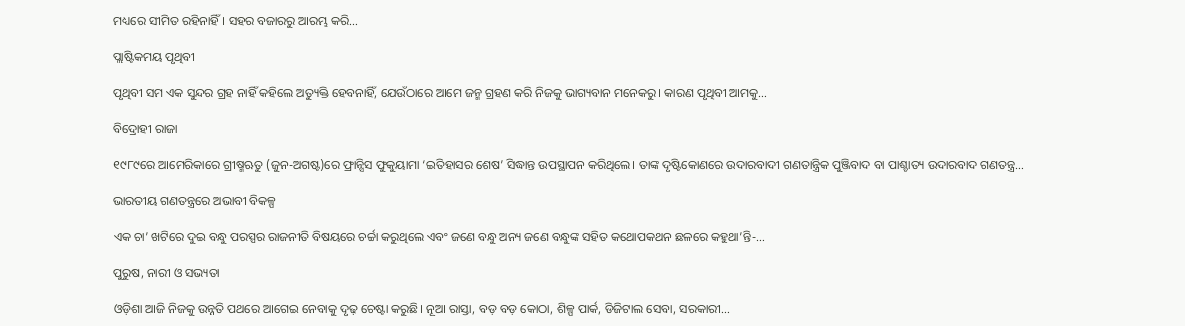ମଧ୍ୟରେ ସୀମିତ ରହିନାହିଁ। ସହର ବଜାରରୁ ଆରମ୍ଭ କରି…

ପ୍ଲାଷ୍ଟିକମୟ ପୃଥିବୀ

ପୃଥିବୀ ସମ ଏକ ସୁନ୍ଦର ଗ୍ରହ ନାହିଁ କହିଲେ ଅତ୍ୟୁକ୍ତି ହେବନାହିଁ, ଯେଉଁଠାରେ ଆମେ ଜନ୍ମ ଗ୍ରହଣ କରି ନିଜକୁ ଭାଗ୍ୟବାନ ମନେକରୁ। କାରଣ ପୃଥିବୀ ଆମକୁ…

ବିଦ୍ରୋହୀ ରାଜା

୧୯୮୯ରେ ଆମେରିକାରେ ଗ୍ରୀଷ୍ମଋତୁ (ଜୁନ-ଅଗଷ୍ଟ)ରେ ଫ୍ରାନ୍ସିସ ଫୁକୁୟାମା ‘ଇତିହାସର ଶେଷ’ ସିଦ୍ଧାନ୍ତ ଉପସ୍ଥାପନ କରିଥିଲେ। ତାଙ୍କ ଦୃଷ୍ଟିକୋଣରେ ଉଦାରବାଦୀ ଗଣତାନ୍ତ୍ରିକ ପୁଞ୍ଜିବାଦ ବା ପାଶ୍ଚାତ୍ୟ ଉଦାରବାଦ ଗଣତନ୍ତ୍ର…

ଭାରତୀୟ ଗଣତନ୍ତ୍ରରେ ଅଭାବୀ ବିକଳ୍ପ

ଏକ ଚା’ ଖଟିରେ ଦୁଇ ବନ୍ଧୁ ପରସ୍ପର ରାଜନୀତି ବିଷୟରେ ଚର୍ଚ୍ଚା କରୁଥିଲେ ଏବଂ ଜଣେ ବନ୍ଧୁ ଅନ୍ୟ ଜଣେ ବନ୍ଧୁଙ୍କ ସହିତ କଥୋପକଥନ ଛଳରେ କହୁଥା’ନ୍ତି-…

ପୁରୁଷ, ନାରୀ ଓ ସଭ୍ୟତା

ଓଡ଼ିଶା ଆଜି ନିଜକୁ ଉନ୍ନତି ପଥରେ ଆଗେଇ ନେବାକୁ ଦୃଢ଼ ଚେଷ୍ଟା କରୁଛି। ନୂଆ ରାସ୍ତା, ବଡ଼ ବଡ଼ କୋଠା, ଶିଳ୍ପ ପାର୍କ, ଡିଜିଟାଲ ସେବା, ସରକାରୀ…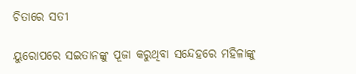ଚିତାରେ ସତୀ

ୟୁରୋପରେ ସଇତାନଙ୍କୁ ପୂଜା କରୁଥିବା ସନ୍ଦେହରେ ମହିଳାଙ୍କୁ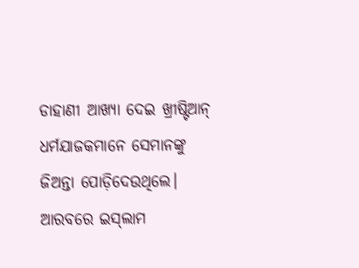ଡାହାଣୀ ଆଖ୍ୟା ଦେଇ ଖ୍ରୀଷ୍ଟିଆନ୍‌ ଧର୍ମଯାଜକମାନେ ସେମାନଙ୍କୁ ଜିଅନ୍ତା ପୋଡ଼ିଦେଉଥିଲେ। ଆରବରେ ଇସ୍‌ଲାମ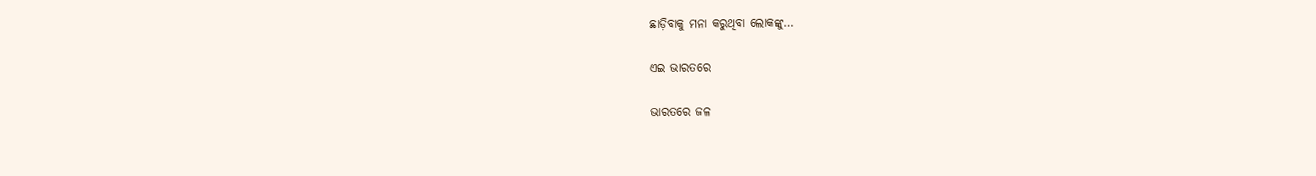ଛାଡ଼ିବାକୁ ମନା କରୁଥିବା ଲୋକଙ୍କୁ…

ଏଇ ଭାରତରେ

ଭାରତରେ ଜଳ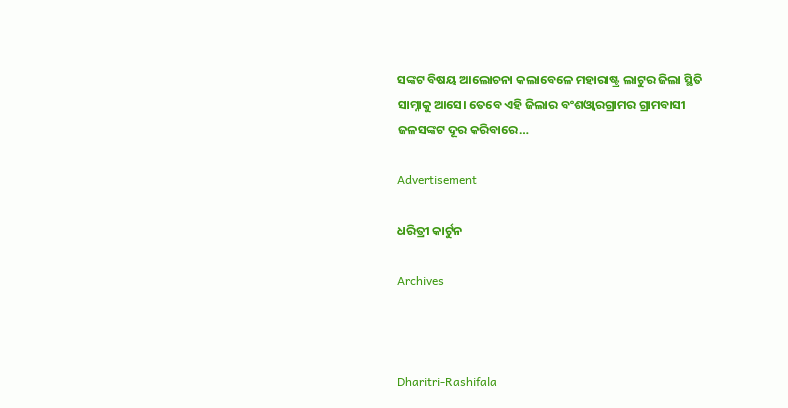ସଙ୍କଟ ବିଷୟ ଆଲୋଚନା କଲାବେଳେ ମହାରାଷ୍ଟ୍ର ଲାଟୁର ଜିଲା ସ୍ଥିତି ସାମ୍ନାକୁ ଆସେ। ତେବେ ଏହି ଜିଲାର ବଂଶଓ୍ବାରଗ୍ରାମର ଗ୍ରାମବାସୀ ଜଳସଙ୍କଟ ଦୂର କରିବାରେ…

Advertisement

ଧରିତ୍ରୀ କାର୍ଟୁନ

Archives



Dharitri-Rashifala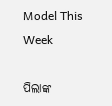Model This Week

ପିଲାଙ୍କ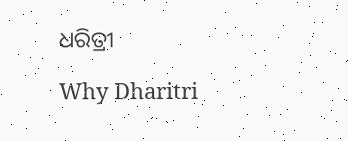ଧରିତ୍ରୀ

Why Dharitri